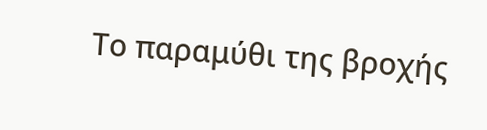Το παραμύθι της βροχής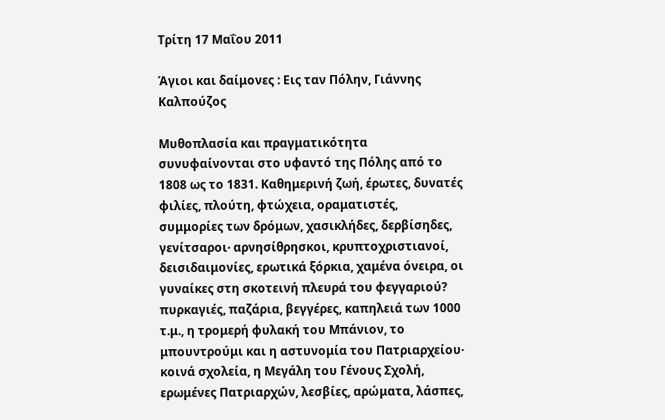Τρίτη 17 Μαΐου 2011

Άγιοι και δαίμονες : Εις ταν Πόλην, Γιάννης Καλπούζος

Μυθοπλασία και πραγματικότητα συνυφαίνονται στο υφαντό της Πόλης από το 1808 ως το 1831. Καθημερινή ζωή, έρωτες, δυνατές φιλίες, πλούτη, φτώχεια, οραματιστές, συμμορίες των δρόμων, χασικλήδες, δερβίσηδες, γενίτσαροι· αρνησίθρησκοι, κρυπτοχριστιανοί, δεισιδαιμονίες, ερωτικά ξόρκια, χαμένα όνειρα, οι γυναίκες στη σκοτεινή πλευρά του φεγγαριού? πυρκαγιές, παζάρια, βεγγέρες, καπηλειά των 1000 τ.μ., η τρομερή φυλακή του Μπάνιον, το μπουντρούμι και η αστυνομία του Πατριαρχείου· κοινά σχολεία, η Μεγάλη του Γένους Σχολή, ερωμένες Πατριαρχών, λεσβίες, αρώματα, λάσπες,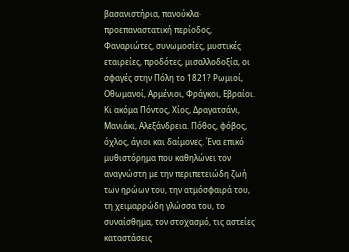βασανιστήρια, πανούκλα· προεπαναστατική περίοδος, Φαναριώτες, συνωμοσίες, μυστικές εταιρείες, προδότες, μισαλλοδοξία, οι σφαγές στην Πόλη το 1821? Ρωμιοί, Οθωμανοί, Αρμένιοι, Φράγκοι, Εβραίοι. Κι ακόμα Πόντος, Χίος, Δραγατσάνι, Μανιάκι, Αλεξάνδρεια. Πόθος, φόβος, όχλος, άγιοι και δαίμονες. Ένα επικό μυθιστόρημα που καθηλώνει τον αναγνώστη με την περιπετειώδη ζωή των ηρώων του, την ατμόσφαιρά του, τη χειμαρρώδη γλώσσα του, το συναίσθημα, τον στοχασμό, τις αστείες καταστάσεις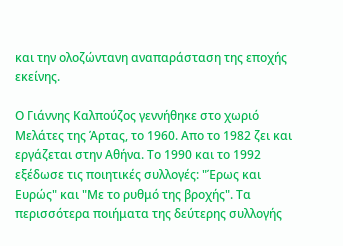και την ολοζώντανη αναπαράσταση της εποχής εκείνης.

Ο Γιάννης Καλπούζος γεννήθηκε στο χωριό Μελάτες της Άρτας, το 1960. Απο το 1982 ζει και εργάζεται στην Αθήνα. Το 1990 και το 1992 εξέδωσε τις ποιητικές συλλογές: "Έρως και Ευρώς" και "Με το ρυθμό της βροχής". Τα περισσότερα ποιήματα της δεύτερης συλλογής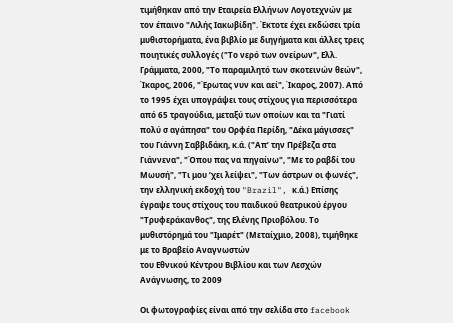τιμήθηκαν από την Εταιρεία Ελλήνων Λογοτεχνών με τον έπαινο "Λιλής Ιακωβίδη". Έκτοτε έχει εκδώσει τρία μυθιστορήματα, ένα βιβλίο με διηγήματα και άλλες τρεις ποιητικές συλλογές ("Το νερό των ονείρων", Ελλ. Γράμματα, 2000, "Το παραμιλητό των σκοτεινών θεών", Ίκαρος, 2006, "Έρωτας νυν και αεί", Ίκαρος, 2007). Από το 1995 έχει υπογράψει τους στίχους για περισσότερα από 65 τραγούδια, μεταξύ των οποίων και τα "Γιατί πολύ σ αγάπησα" του Ορφέα Περίδη, "Δέκα μάγισσες" του Γιάννη Σαββιδάκη, κ.ά. ("Απ’ την Πρέβεζα στα Γιάννενα", "Όπου πας να πηγαίνω", "Με το ραβδί του Μωυσή", "Τι μου ’χει λείψει", "Των άστρων οι φωνές", την ελληνική εκδοχή του "Brazil", κ.ά.) Επίσης έγραψε τους στίχους του παιδικού θεατρικού έργου "Τρυφεράκανθος", της Ελένης Πριοβόλου. Το μυθιστόρημά του "Ιμαρέτ" (Μεταίχμιο, 2008), τιμήθηκε με το Βραβείο Αναγνωστών
του Εθνικού Κέντρου Βιβλίου και των Λεσχών Ανάγνωσης, το 2009

Οι φωτογραφίες είναι από την σελίδα στο facebook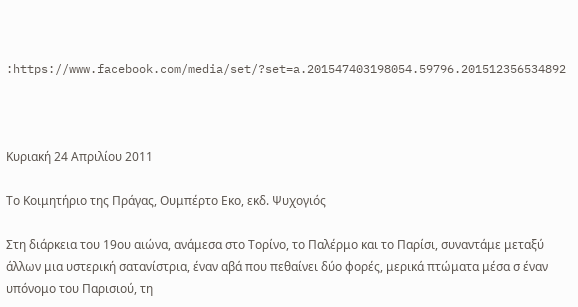:https://www.facebook.com/media/set/?set=a.201547403198054.59796.201512356534892



Κυριακή 24 Απριλίου 2011

Το Κοιμητήριο της Πράγας, Ουμπέρτο Εκο, εκδ. Ψυχογιός

Στη διάρκεια του 19ου αιώνα, ανάμεσα στο Τορίνο, το Παλέρμο και το Παρίσι, συναντάμε μεταξύ άλλων μια υστερική σατανίστρια, έναν αβά που πεθαίνει δύο φορές, μερικά πτώματα μέσα σ έναν υπόνομο του Παρισιού, τη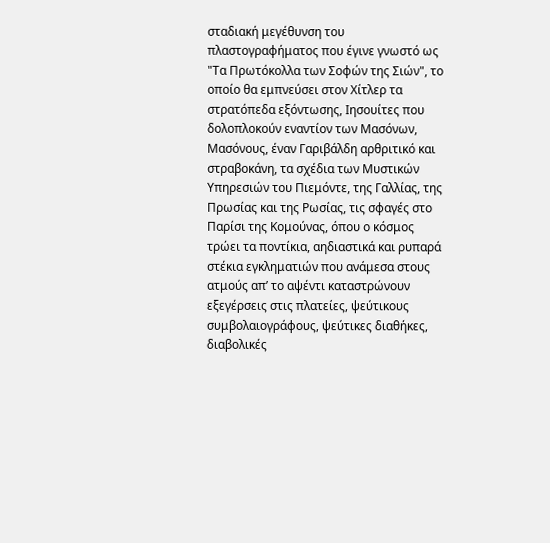σταδιακή μεγέθυνση του πλαστογραφήματος που έγινε γνωστό ως "Τα Πρωτόκολλα των Σοφών της Σιών", το οποίο θα εμπνεύσει στον Χίτλερ τα στρατόπεδα εξόντωσης, Ιησουίτες που δολοπλοκούν εναντίον των Μασόνων, Μασόνους, έναν Γαριβάλδη αρθριτικό και στραβοκάνη, τα σχέδια των Μυστικών Υπηρεσιών του Πιεμόντε, της Γαλλίας, της Πρωσίας και της Ρωσίας, τις σφαγές στο Παρίσι της Κομούνας, όπου ο κόσμος τρώει τα ποντίκια, αηδιαστικά και ρυπαρά στέκια εγκληματιών που ανάμεσα στους ατμούς απ’ το αψέντι καταστρώνουν εξεγέρσεις στις πλατείες, ψεύτικους συμβολαιογράφους, ψεύτικες διαθήκες, διαβολικές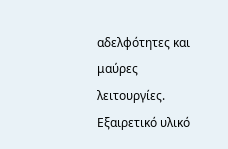αδελφότητες και μαύρες λειτουργίες. Εξαιρετικό υλικό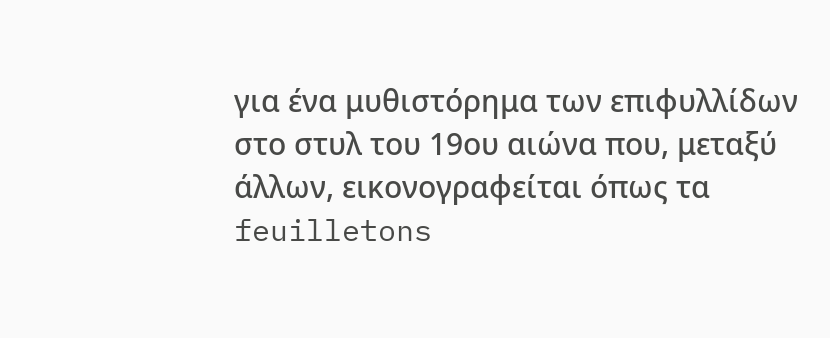για ένα μυθιστόρημα των επιφυλλίδων στο στυλ του 19ου αιώνα που, μεταξύ άλλων, εικονογραφείται όπως τα feuilletons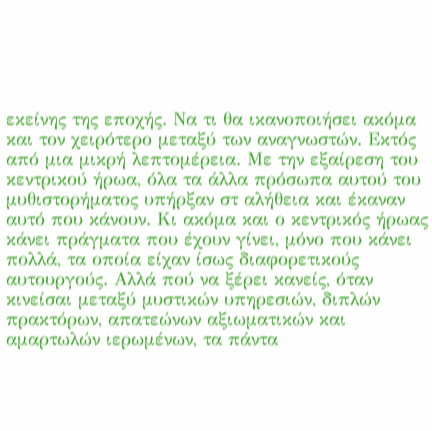εκείνης της εποχής. Να τι θα ικανοποιήσει ακόμα και τον χειρότερο μεταξύ των αναγνωστών. Εκτός από μια μικρή λεπτομέρεια. Με την εξαίρεση του κεντρικού ήρωα, όλα τα άλλα πρόσωπα αυτού του μυθιστορήματος υπήρξαν στ αλήθεια και έκαναν αυτό που κάνουν. Κι ακόμα και ο κεντρικός ήρωας κάνει πράγματα που έχουν γίνει, μόνο που κάνει πολλά, τα οποία είχαν ίσως διαφορετικούς αυτουργούς. Αλλά πού να ξέρει κανείς, όταν κινείσαι μεταξύ μυστικών υπηρεσιών, διπλών πρακτόρων, απατεώνων αξιωματικών και αμαρτωλών ιερωμένων, τα πάντα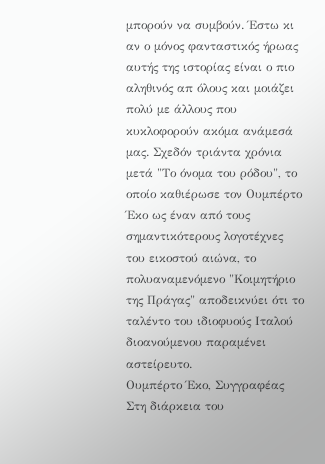μπορούν να συμβούν. Έστω κι αν ο μόνος φανταστικός ήρωας αυτής της ιστορίας είναι ο πιο αληθινός απ όλους και μοιάζει πολύ με άλλους που κυκλοφορούν ακόμα ανάμεσά μας. Σχεδόν τριάντα χρόνια μετά "Το όνομα του ρόδου", το οποίο καθιέρωσε τον Ουμπέρτο Έκο ως έναν από τους σημαντικότερους λογοτέχνες του εικοστού αιώνα, το πολυαναμενόμενο "Κοιμητήριο της Πράγας" αποδεικνύει ότι το ταλέντο του ιδιοφυούς Ιταλού διοανούμενου παραμένει αστείρευτο.
Ουμπέρτο Έκο, Συγγραφέας
Στη διάρκεια του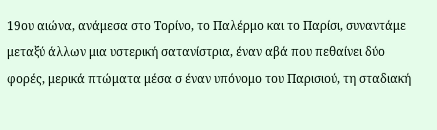19ου αιώνα, ανάμεσα στο Τορίνο, το Παλέρμο και το Παρίσι, συναντάμε μεταξύ άλλων μια υστερική σατανίστρια, έναν αβά που πεθαίνει δύο φορές, μερικά πτώματα μέσα σ έναν υπόνομο του Παρισιού, τη σταδιακή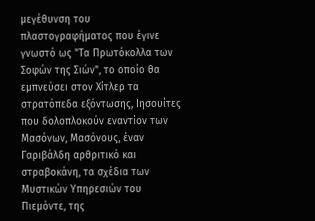μεγέθυνση του πλαστογραφήματος που έγινε γνωστό ως "Τα Πρωτόκολλα των Σοφών της Σιών", το οποίο θα εμπνεύσει στον Χίτλερ τα στρατόπεδα εξόντωσης, Ιησουίτες που δολοπλοκούν εναντίον των Μασόνων, Μασόνους, έναν Γαριβάλδη αρθριτικό και στραβοκάνη, τα σχέδια των Μυστικών Υπηρεσιών του Πιεμόντε, της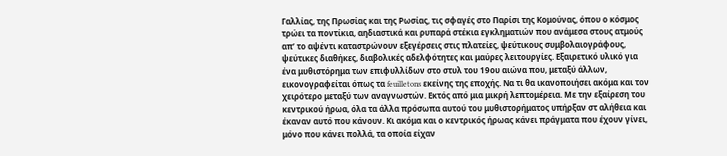Γαλλίας, της Πρωσίας και της Ρωσίας, τις σφαγές στο Παρίσι της Κομούνας, όπου ο κόσμος τρώει τα ποντίκια, αηδιαστικά και ρυπαρά στέκια εγκληματιών που ανάμεσα στους ατμούς απ’ το αψέντι καταστρώνουν εξεγέρσεις στις πλατείες, ψεύτικους συμβολαιογράφους, ψεύτικες διαθήκες, διαβολικές αδελφότητες και μαύρες λειτουργίες. Εξαιρετικό υλικό για ένα μυθιστόρημα των επιφυλλίδων στο στυλ του 19ου αιώνα που, μεταξύ άλλων, εικονογραφείται όπως τα feuilletons εκείνης της εποχής. Να τι θα ικανοποιήσει ακόμα και τον χειρότερο μεταξύ των αναγνωστών. Εκτός από μια μικρή λεπτομέρεια. Με την εξαίρεση του κεντρικού ήρωα, όλα τα άλλα πρόσωπα αυτού του μυθιστορήματος υπήρξαν στ αλήθεια και έκαναν αυτό που κάνουν. Κι ακόμα και ο κεντρικός ήρωας κάνει πράγματα που έχουν γίνει, μόνο που κάνει πολλά, τα οποία είχαν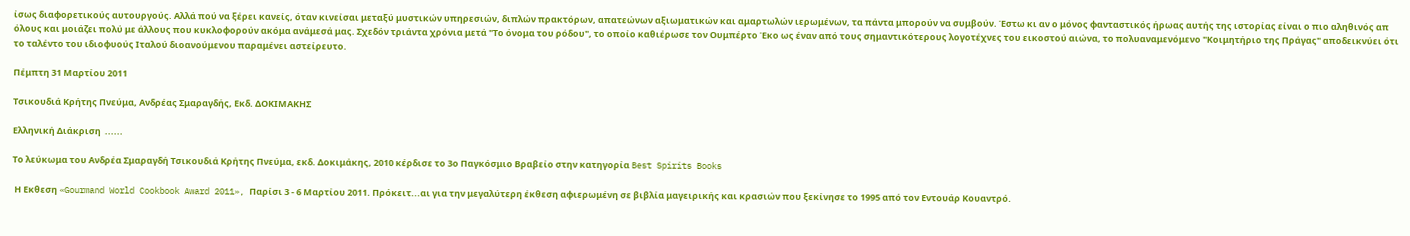ίσως διαφορετικούς αυτουργούς. Αλλά πού να ξέρει κανείς, όταν κινείσαι μεταξύ μυστικών υπηρεσιών, διπλών πρακτόρων, απατεώνων αξιωματικών και αμαρτωλών ιερωμένων, τα πάντα μπορούν να συμβούν. Έστω κι αν ο μόνος φανταστικός ήρωας αυτής της ιστορίας είναι ο πιο αληθινός απ όλους και μοιάζει πολύ με άλλους που κυκλοφορούν ακόμα ανάμεσά μας. Σχεδόν τριάντα χρόνια μετά "Το όνομα του ρόδου", το οποίο καθιέρωσε τον Ουμπέρτο Έκο ως έναν από τους σημαντικότερους λογοτέχνες του εικοστού αιώνα, το πολυαναμενόμενο "Κοιμητήριο της Πράγας" αποδεικνύει ότι το ταλέντο του ιδιοφυούς Ιταλού διοανούμενου παραμένει αστείρευτο.

Πέμπτη 31 Μαρτίου 2011

Τσικουδιά Κρήτης Πνεύμα, Ανδρέας Σμαραγδής, Εκδ. ΔΟΚΙΜΑΚΗΣ

Ελληνική Διάκριση  ......

Το λεύκωμα του Ανδρέα Σμαραγδή Τσικουδιά Κρήτης Πνεύμα, εκδ. Δοκιμάκης, 2010 κέρδισε το 3ο Παγκόσμιο Βραβείο στην κατηγορία Best Spirits Books

 Η Εκθεση «Gourmand World Cookbook Award 2011», Παρίσι 3 - 6 Μαρτίου 2011. Πρόκειτ...αι για την μεγαλύτερη έκθεση αφιερωμένη σε βιβλία μαγειρικής και κρασιών που ξεκίνησε το 1995 από τον Εντουάρ Κουαντρό.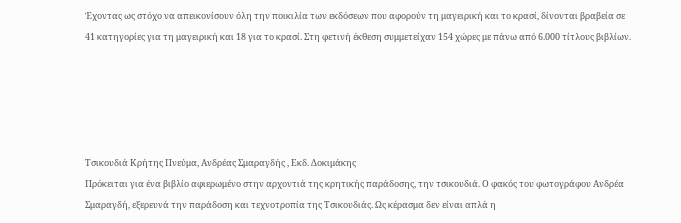Έχοντας ως στόχο να απεικονίσουν όλη την ποικιλία των εκδόσεων που αφορούν τη μαγειρική και το κρασί, δίνονται βραβεία σε 41 κατηγορίες για τη μαγειρική και 18 για το κρασί. Στη φετινή έκθεση συμμετείχαν 154 χώρες με πάνω από 6.000 τίτλους βιβλίων.





Τσικουδιά Κρήτης Πνεύμα, Ανδρέας Σμαραγδής , Εκδ. Δοκιμάκης
Πρόκειται για ένα βιβλίο αφιερωμένο στην αρχοντιά της κρητικής παράδοσης, την τσικουδιά. Ο φακός του φωτογράφου Ανδρέα Σμαραγδή, εξερευνά την παράδοση και τεχνοτροπία της Τσικουδιάς. Ως κέρασμα δεν είναι απλά η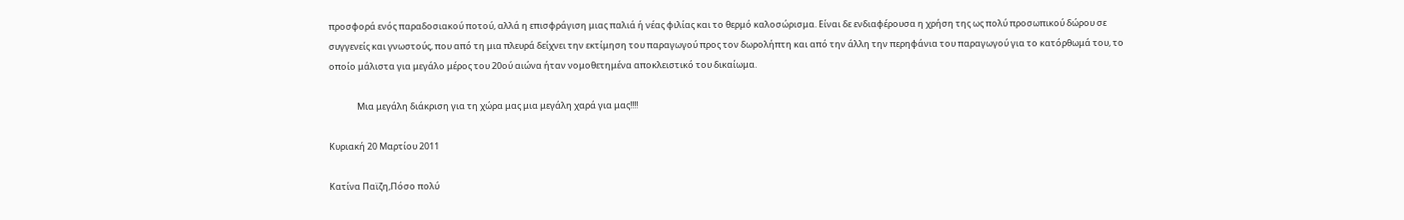προσφορά ενός παραδοσιακού ποτού, αλλά η επισφράγιση μιας παλιά ή νέας φιλίας και το θερμό καλοσώρισμα. Είναι δε ενδιαφέρουσα η χρήση της ως πολύ προσωπικού δώρου σε συγγενείς και γνωστούς, που από τη μια πλευρά δείχνει την εκτίμηση του παραγωγού προς τον δωρολήπτη και από την άλλη την περηφάνια του παραγωγού για το κατόρθωμά του, το οποίο μάλιστα για μεγάλο μέρος του 20ού αιώνα ήταν νομοθετημένα αποκλειστικό του δικαίωμα.

              Μια μεγάλη διάκριση για τη χώρα μας μια μεγάλη χαρά για μας!!!!

Κυριακή 20 Μαρτίου 2011

Κατίνα Παϊζη,Πόσο πολύ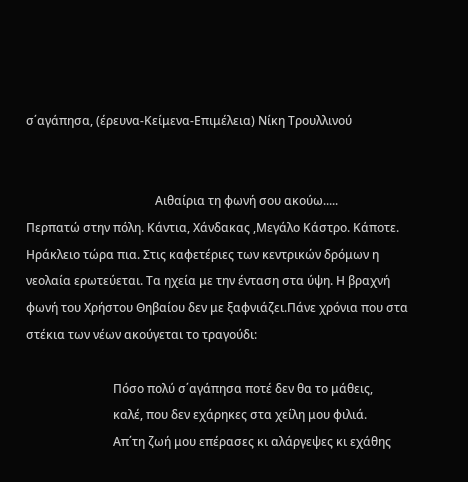σ΄αγάπησα, (έρευνα-Κείμενα-Επιμέλεια) Νίκη Τρουλλινού


                                           Αιθαίρια τη φωνή σου ακούω.....
Περπατώ στην πόλη. Κάντια, Χάνδακας ,Μεγάλο Κάστρο. Κάποτε. Ηράκλειο τώρα πια. Στις καφετέριες των κεντρικών δρόμων η νεολαία ερωτεύεται. Τα ηχεία με την ένταση στα ύψη. Η βραχνή φωνή του Χρήστου Θηβαίου δεν με ξαφνιάζει.Πάνε χρόνια που στα στέκια των νέων ακούγεται το τραγούδι:

                             Πόσο πολύ σ΄αγάπησα ποτέ δεν θα το μάθεις,
                             καλέ, που δεν εχάρηκες στα χείλη μου φιλιά.
                             Απ΄τη ζωή μου επέρασες κι αλάργεψες κι εχάθης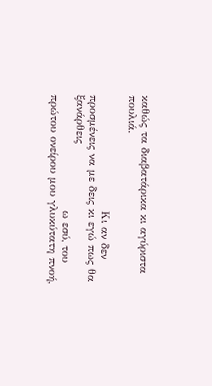καθώς τα διαβατάρικα κι αγύριστα πουλιά.

                             Κι αν δεν προσμένεις να με δεις κι εγώ πως θα ξανάρθεις
                             ω εσύ, του πρώτου ονείρου μου γλυκύτατη πνοή,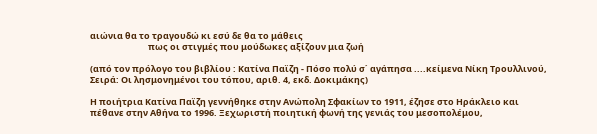αιώνια θα το τραγουδώ κι εσύ δε θα το μάθεις
                             πως οι στιγμές που μούδωκες αξίζουν μια ζωή

(από τον πρόλογο του βιβλίου : Κατίνα Παϊζη - Πόσο πολύ σ΄ αγάπησα ....κείμενα Νίκη Τρουλλινού, Σειρά: Οι λησμονημένοι του τόπου, αριθ. 4, εκδ. Δοκιμάκης)

Η ποιήτρια Κατίνα Παϊζη γεννήθηκε στην Ανώπολη Σφακίων το 1911, έζησε στο Ηράκλειο και πέθανε στην Αθήνα το 1996. Ξεχωριστή ποιητική φωνή της γενιάς του μεσοπολέμου,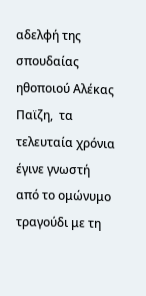αδελφή της σπουδαίας ηθοποιού Αλέκας Παϊζη,  τα τελευταία χρόνια έγινε γνωστή από το ομώνυμο τραγούδι με τη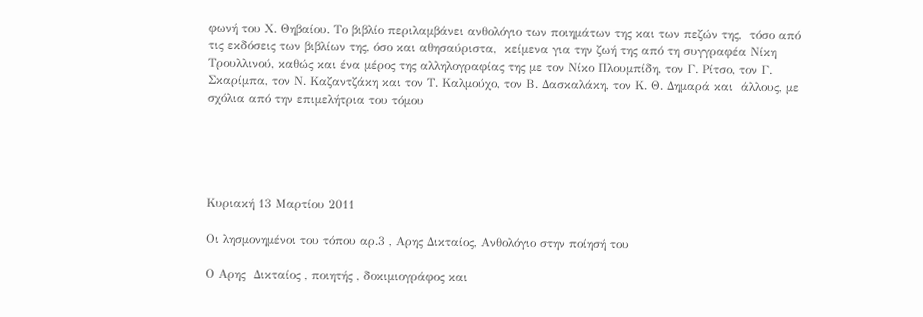φωνή του Χ. Θηβαίου. Το βιβλίο περιλαμβάνει ανθολόγιο των ποιημάτων της και των πεζών της,  τόσο από τις εκδόσεις των βιβλίων της, όσο και αθησαύριστα,  κείμενα για την ζωή της από τη συγγραφέα Νίκη Τρουλλινού, καθώς και ένα μέρος της αλληλογραφίας της με τον Νίκο Πλουμπίδη, τον Γ. Ρίτσο, τον Γ. Σκαρίμπα, τον Ν. Καζαντζάκη και τον Τ. Καλμούχο, τον Β. Δασκαλάκη, τον Κ. Θ. Δημαρά και  άλλους, με σχόλια από την επιμελήτρια του τόμου





Κυριακή 13 Μαρτίου 2011

Οι λησμονημένοι του τόπου αρ.3 , Αρης Δικταίος, Ανθολόγιο στην ποίησή του

Ο Αρης  Δικταίος , ποιητής , δοκιμιογράφος και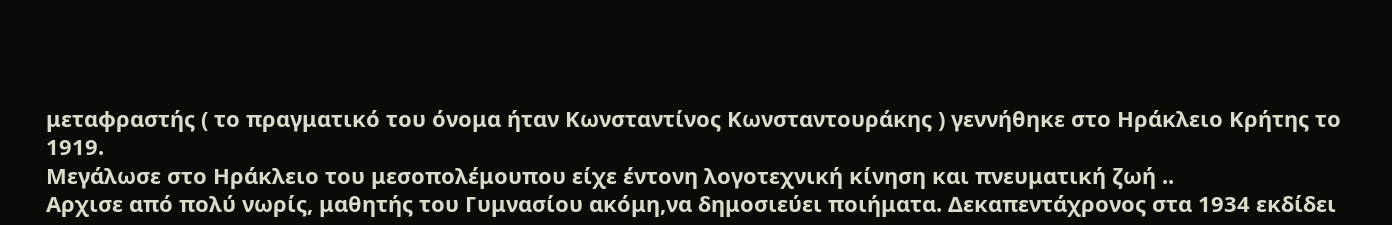μεταφραστής ( το πραγματικό του όνομα ήταν Κωνσταντίνος Κωνσταντουράκης ) γεννήθηκε στο Ηράκλειο Κρήτης το 1919.
Μεγάλωσε στο Ηράκλειο του μεσοπολέμουπου είχε έντονη λογοτεχνική κίνηση και πνευματική ζωή ..
Αρχισε από πολύ νωρίς, μαθητής του Γυμνασίου ακόμη,να δημοσιεύει ποιήματα. Δεκαπεντάχρονος στα 1934 εκδίδει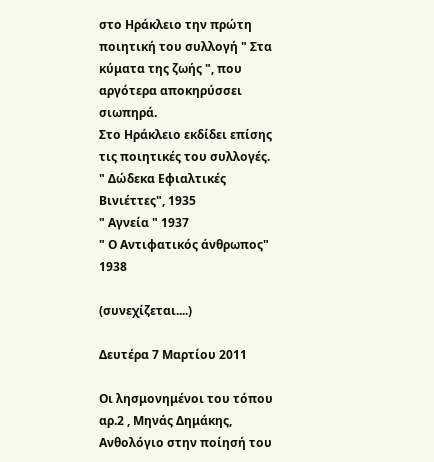στο Ηράκλειο την πρώτη ποιητική του συλλογή " Στα κύματα της ζωής ", που αργότερα αποκηρύσσει σιωπηρά.
Στο Ηράκλειο εκδίδει επίσης τις ποιητικές του συλλογές.
" Δώδεκα Εφιαλτικές Βινιέττες", 1935
" Αγνεία " 1937
" Ο Αντιφατικός άνθρωπος" 1938

(συνεχίζεται....)

Δευτέρα 7 Μαρτίου 2011

Οι λησμονημένοι του τόπου αρ.2 , Μηνάς Δημάκης, Ανθολόγιο στην ποίησή του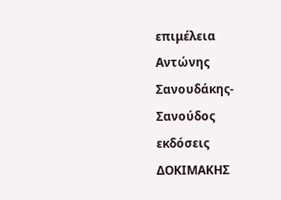επιμέλεια
Αντώνης Σανουδάκης-Σανούδος
εκδόσεις ΔΟΚΙΜΑΚΗΣ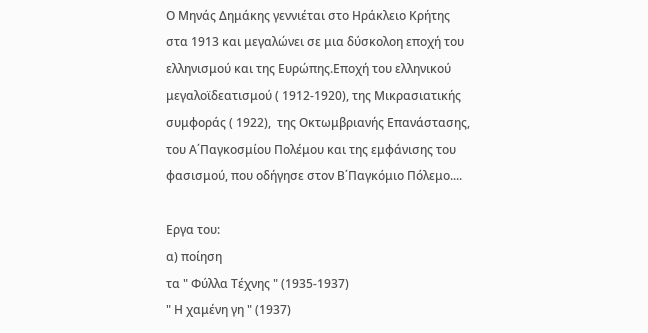Ο Μηνάς Δημάκης γεννιέται στο Ηράκλειο Κρήτης στα 1913 και μεγαλώνει σε μια δύσκολοη εποχή του ελληνισμού και της Ευρώπης.Εποχή του ελληνικού μεγαλοϊδεατισμού ( 1912-1920), της Μικρασιατικής συμφοράς ( 1922),  της Οκτωμβριανής Επανάστασης, του Α΄Παγκοσμίου Πολέμου και της εμφάνισης του φασισμού, που οδήγησε στον Β΄Παγκόμιο Πόλεμο....

Εργα του:
α) ποίηση
τα " Φύλλα Τέχνης " (1935-1937)
" Η χαμένη γη " (1937)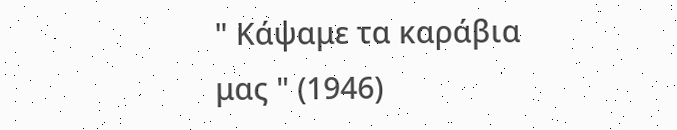" Κάψαμε τα καράβια μας " (1946)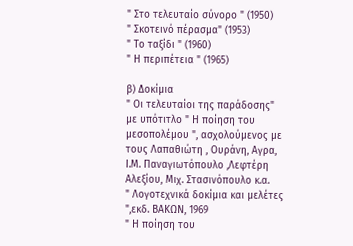" Στο τελευταίο σύνορο " (1950)
" Σκοτεινό πέρασμα" (1953)
" Το ταξίδι " (1960)
" Η περιπέτεια " (1965)

β) Δοκίμια
" Οι τελευταίοι της παράδοσης" με υπότιτλο " Η ποίηση του μεσοπολέμου ", ασχολούμενος με τους Λαπαθιώτη , Ουράνη, Αγρα, Ι.Μ. Παναγιωτόπουλο ,Λεφτέρη Αλεξίου, Μιχ. Στασινόπουλο κ.α.
" Λογοτεχνικά δοκίμια και μελέτες ",εκδ. ΒΑΚΩΝ, 1969
" Η ποίηση του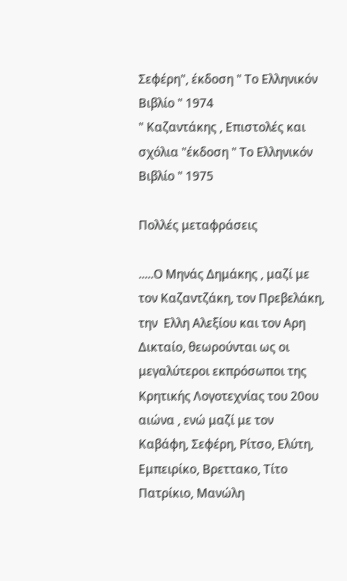Σεφέρη", έκδοση " Το Ελληνικόν Βιβλίο " 1974
" Καζαντάκης , Επιστολές και σχόλια "έκδοση " Το Ελληνικόν Βιβλίο " 1975

Πολλές μεταφράσεις

.....Ο Μηνάς Δημάκης , μαζί με τον Καζαντζάκη, τον Πρεβελάκη, την  Ελλη Αλεξίου και τον Αρη Δικταίο, θεωρούνται ως οι μεγαλύτεροι εκπρόσωποι της Κρητικής Λογοτεχνίας του 20ου αιώνα , ενώ μαζί με τον Καβάφη, Σεφέρη, Ρίτσο, Ελύτη, Εμπειρίκο, Βρεττακο, Τίτο Πατρίκιο, Μανώλη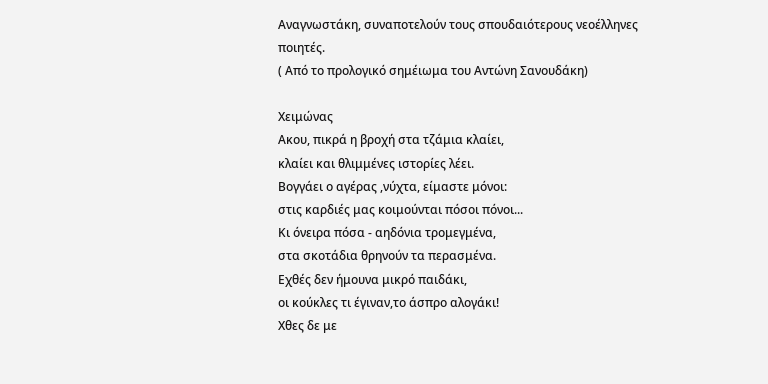Αναγνωστάκη, συναποτελούν τους σπουδαιότερους νεοέλληνες ποιητές.
( Από το προλογικό σημέιωμα του Αντώνη Σανουδάκη)

Χειμώνας
Ακου, πικρά η βροχή στα τζάμια κλαίει,
κλαίει και θλιμμένες ιστορίες λέει.
Βογγάει ο αγέρας ,νύχτα, είμαστε μόνοι:
στις καρδιές μας κοιμούνται πόσοι πόνοι...
Κι όνειρα πόσα - αηδόνια τρομεγμένα,
στα σκοτάδια θρηνούν τα περασμένα.
Εχθές δεν ήμουνα μικρό παιδάκι,
οι κούκλες τι έγιναν,το άσπρο αλογάκι!
Χθες δε με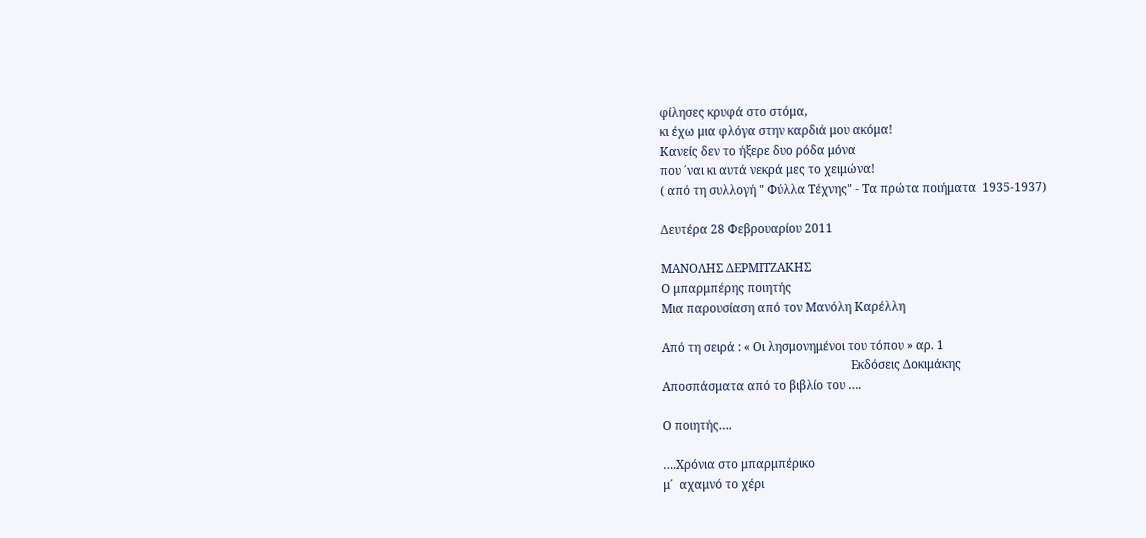φίλησες κρυφά στο στόμα,
κι έχω μια φλόγα στην καρδιά μου ακόμα!
Κανείς δεν το ήξερε δυο ρόδα μόνα
που ΄ναι κι αυτά νεκρά μες το χειμώνα!
( από τη συλλογή " Φύλλα Τέχνης" - Τα πρώτα ποιήματα  1935-1937)

Δευτέρα 28 Φεβρουαρίου 2011

ΜΑΝΟΛΗΣ ΔΕΡΜΙΤΖΑΚΗΣ
Ο μπαρμπέρης ποιητής
Μια παρουσίαση από τον Μανόλη Καρέλλη

Από τη σειρά : « Οι λησμονημένοι του τόπου » αρ. 1
                                                               Εκδόσεις Δοκιμάκης
Αποσπάσματα από το βιβλίο του ….

Ο ποιητής….

….Χρόνια στο μπαρμπέρικο
μ΄  αχαμνό το χέρι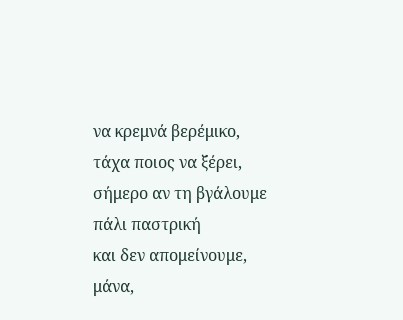να κρεμνά βερέμικο,
τάχα ποιος να ξέρει,
σήμερο αν τη βγάλουμε
πάλι παστρική
και δεν απομείνουμε,
μάνα,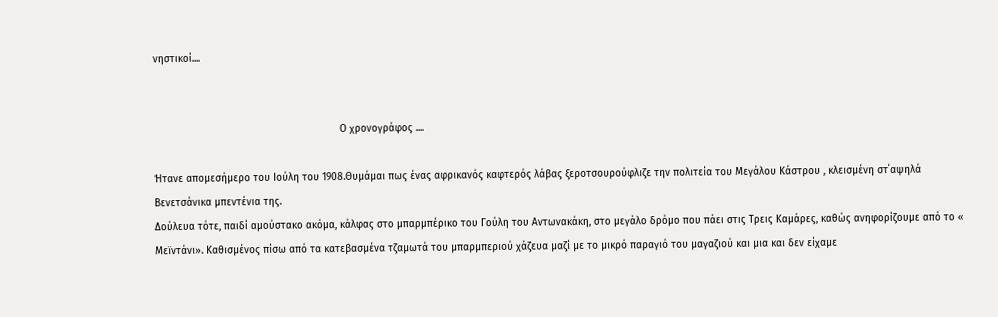νηστικοί....


                                                              Ο χρονογράφος ....

Ήτανε απομεσήμερο του Ιούλη του 1908.Θυμάμαι πως ένας αφρικανός καφτερός λάβας ξεροτσουρούφλιζε την πολιτεία του Μεγάλου Κάστρου , κλεισμένη στ΄αψηλά  Βενετσάνικα μπεντένια της.
Δούλευα τότε, παιδί αμούστακο ακόμα, κάλφας στο μπαρμπέρικο του Γούλη του Αντωνακάκη, στο μεγάλο δρόμο που πάει στις Τρεις Καμάρες, καθώς ανηφορίζουμε από το « Μεϊντάνι». Καθισμένος πίσω από τα κατεβασμένα τζαμωτά του μπαρμπεριού χάζευα μαζί με το μικρό παραγιό του μαγαζιού και μια και δεν είχαμε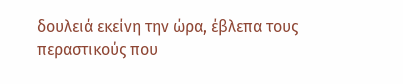δουλειά εκείνη την ώρα, έβλεπα τους περαστικούς που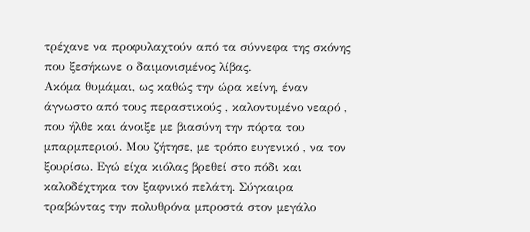τρέχανε να προφυλαχτούν από τα σύννεφα της σκόνης που ξεσήκωνε ο δαιμονισμένος λίβας.
Ακόμα θυμάμαι, ως καθώς την ώρα κείνη, έναν άγνωστο από τους περαστικούς , καλοντυμένο νεαρό , που ήλθε και άνοιξε με βιασύνη την πόρτα του μπαρμπεριού. Μου ζήτησε, με τρόπο ευγενικό , να τον ξουρίσω. Εγώ είχα κιόλας βρεθεί στο πόδι και καλοδέχτηκα τον ξαφνικό πελάτη. Σύγκαιρα τραβώντας την πολυθρόνα μπροστά στον μεγάλο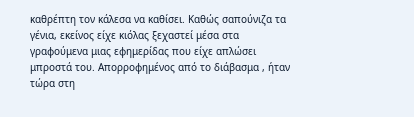καθρέπτη τον κάλεσα να καθίσει. Καθώς σαπούνιζα τα γένια, εκείνος είχε κιόλας ξεχαστεί μέσα στα γραφούμενα μιας εφημερίδας που είχε απλώσει μπροστά του. Απορροφημένος από το διάβασμα , ήταν τώρα στη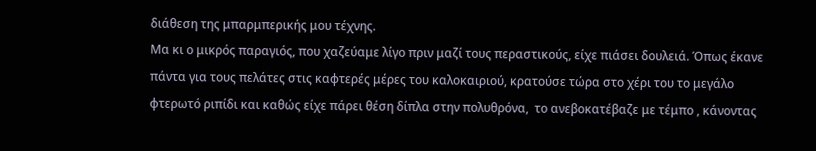διάθεση της μπαρμπερικής μου τέχνης.
Μα κι ο μικρός παραγιός, που χαζεύαμε λίγο πριν μαζί τους περαστικούς, είχε πιάσει δουλειά. Όπως έκανε πάντα για τους πελάτες στις καφτερές μέρες του καλοκαιριού, κρατούσε τώρα στο χέρι του το μεγάλο φτερωτό ριπίδι και καθώς είχε πάρει θέση δίπλα στην πολυθρόνα,  το ανεβοκατέβαζε με τέμπο , κάνοντας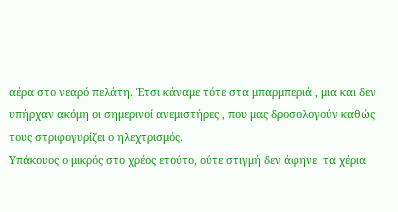αέρα στο νεαρό πελάτη. Έτσι κάναμε τότε στα μπαρμπεριά , μια και δεν υπήρχαν ακόμη οι σημερινοί ανεμιστήρες , που μας δροσολογούν καθώς τους στριφογυρίζει ο ηλεχτρισμός.
Υπάκουος ο μικρός στο χρέος ετούτο, ούτε στιγμή δεν άφηνε  τα χέρια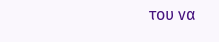του να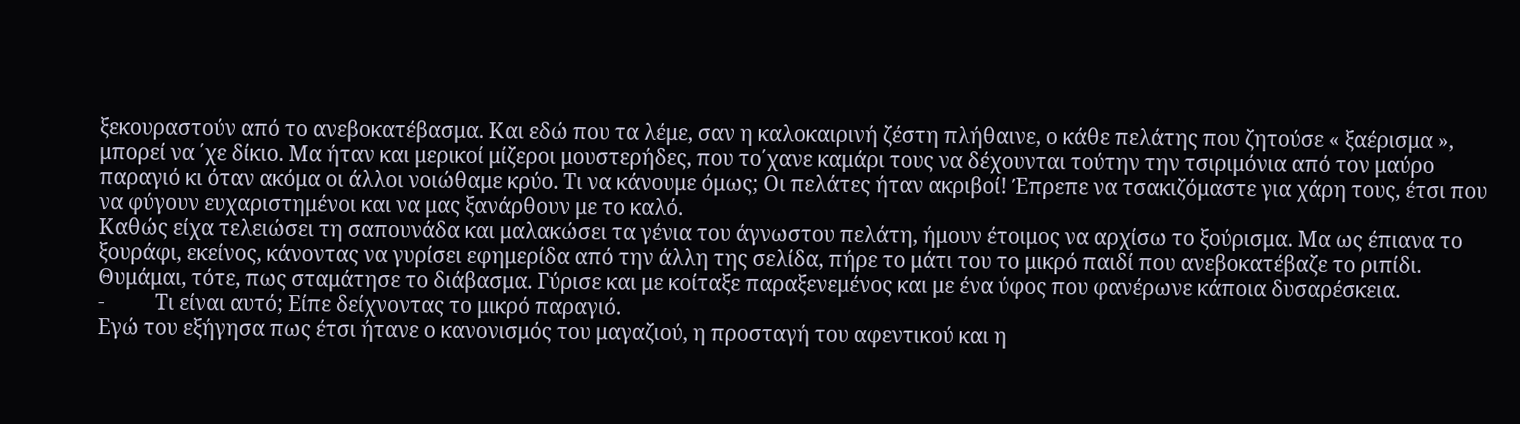ξεκουραστούν από το ανεβοκατέβασμα. Και εδώ που τα λέμε, σαν η καλοκαιρινή ζέστη πλήθαινε, ο κάθε πελάτης που ζητούσε « ξαέρισμα », μπορεί να ΄χε δίκιο. Μα ήταν και μερικοί μίζεροι μουστερήδες, που το΄χανε καμάρι τους να δέχουνται τούτην την τσιριμόνια από τον μαύρο παραγιό κι όταν ακόμα οι άλλοι νοιώθαμε κρύο. Τι να κάνουμε όμως; Οι πελάτες ήταν ακριβοί! Έπρεπε να τσακιζόμαστε για χάρη τους, έτσι που να φύγουν ευχαριστημένοι και να μας ξανάρθουν με το καλό.
Καθώς είχα τελειώσει τη σαπουνάδα και μαλακώσει τα γένια του άγνωστου πελάτη, ήμουν έτοιμος να αρχίσω το ξούρισμα. Μα ως έπιανα το ξουράφι, εκείνος, κάνοντας να γυρίσει εφημερίδα από την άλλη της σελίδα, πήρε το μάτι του το μικρό παιδί που ανεβοκατέβαζε το ριπίδι. Θυμάμαι, τότε, πως σταμάτησε το διάβασμα. Γύρισε και με κοίταξε παραξενεμένος και με ένα ύφος που φανέρωνε κάποια δυσαρέσκεια.
-          Τι είναι αυτό; Είπε δείχνοντας το μικρό παραγιό.
Εγώ του εξήγησα πως έτσι ήτανε ο κανονισμός του μαγαζιού, η προσταγή του αφεντικού και η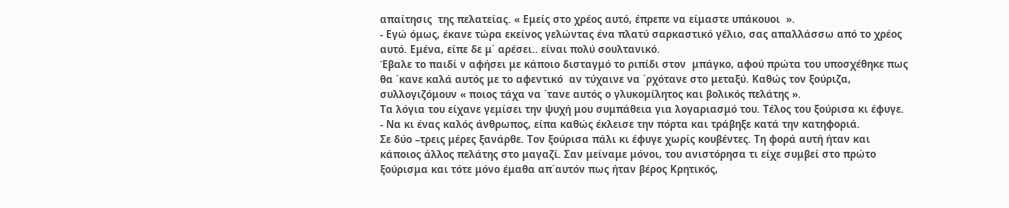απαίτησις  της πελατείας. « Εμείς στο χρέος αυτό, έπρεπε να είμαστε υπάκουοι  ».
- Εγώ όμως, έκανε τώρα εκείνος γελώντας ένα πλατύ σαρκαστικό γέλιο, σας απαλλάσσω από το χρέος αυτό. Εμένα, είπε δε μ΄ αρέσει.. είναι πολύ σουλτανικό.
Έβαλε το παιδί ν αφήσει με κάποιο δισταγμό το ριπίδι στον  μπάγκο, αφού πρώτα του υποσχέθηκε πως θα ΄κανε καλά αυτός με το αφεντικό  αν τύχαινε να ΄ρχότανε στο μεταξύ. Καθώς τον ξούριζα, συλλογιζόμουν « ποιος τάχα να ΄τανε αυτός ο γλυκομίλητος και βολικός πελάτης ».
Τα λόγια του είχανε γεμίσει την ψυχή μου συμπάθεια για λογαριασμό του. Τέλος του ξούρισα κι έφυγε.
- Να κι ένας καλός άνθρωπος, είπα καθώς έκλεισε την πόρτα και τράβηξε κατά την κατηφοριά.
Σε δύο –τρεις μέρες ξανάρθε. Τον ξούρισα πάλι κι έφυγε χωρίς κουβέντες. Τη φορά αυτή ήταν και κάποιος άλλος πελάτης στο μαγαζί. Σαν μείναμε μόνοι, του ανιστόρησα τι είχε συμβεί στο πρώτο ξούρισμα και τότε μόνο έμαθα απ΄αυτόν πως ήταν βέρος Κρητικός,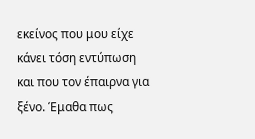εκείνος που μου είχε κάνει τόση εντύπωση και που τον έπαιρνα για ξένο. Έμαθα πως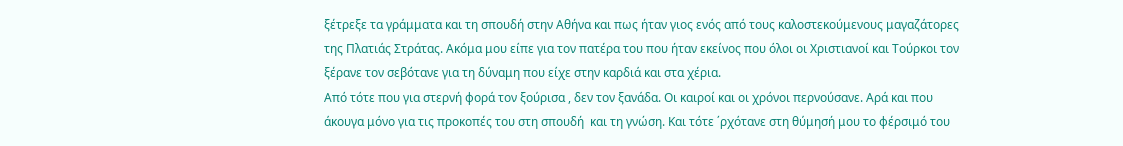ξέτρεξε τα γράμματα και τη σπουδή στην Αθήνα και πως ήταν γιος ενός από τους καλοστεκούμενους μαγαζάτορες της Πλατιάς Στράτας. Ακόμα μου είπε για τον πατέρα του που ήταν εκείνος που όλοι οι Χριστιανοί και Τούρκοι τον ξέρανε τον σεβότανε για τη δύναμη που είχε στην καρδιά και στα χέρια.
Από τότε που για στερνή φορά τον ξούρισα , δεν τον ξανάδα. Οι καιροί και οι χρόνοι περνούσανε. Αρά και που άκουγα μόνο για τις προκοπές του στη σπουδή  και τη γνώση. Και τότε ΄ρχότανε στη θύμησή μου το φέρσιμό του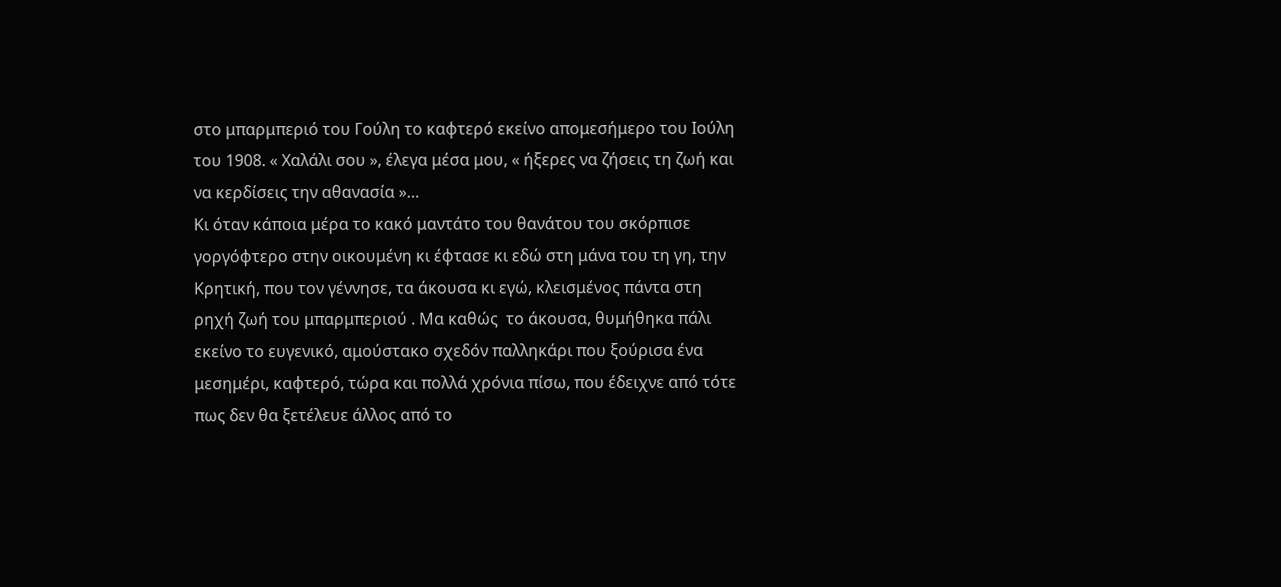στο μπαρμπεριό του Γούλη το καφτερό εκείνο απομεσήμερο του Ιούλη του 1908. « Χαλάλι σου », έλεγα μέσα μου, « ήξερες να ζήσεις τη ζωή και να κερδίσεις την αθανασία »…
Κι όταν κάποια μέρα το κακό μαντάτο του θανάτου του σκόρπισε γοργόφτερο στην οικουμένη κι έφτασε κι εδώ στη μάνα του τη γη, την Κρητική, που τον γέννησε, τα άκουσα κι εγώ, κλεισμένος πάντα στη ρηχή ζωή του μπαρμπεριού . Μα καθώς  το άκουσα, θυμήθηκα πάλι εκείνο το ευγενικό, αμούστακο σχεδόν παλληκάρι που ξούρισα ένα μεσημέρι, καφτερό, τώρα και πολλά χρόνια πίσω, που έδειχνε από τότε πως δεν θα ξετέλευε άλλος από το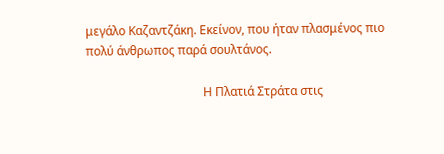μεγάλο Καζαντζάκη. Εκείνον, που ήταν πλασμένος πιο πολύ άνθρωπος παρά σουλτάνος.

                                       Η Πλατιά Στράτα στις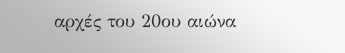αρχές του 20ου αιώνα